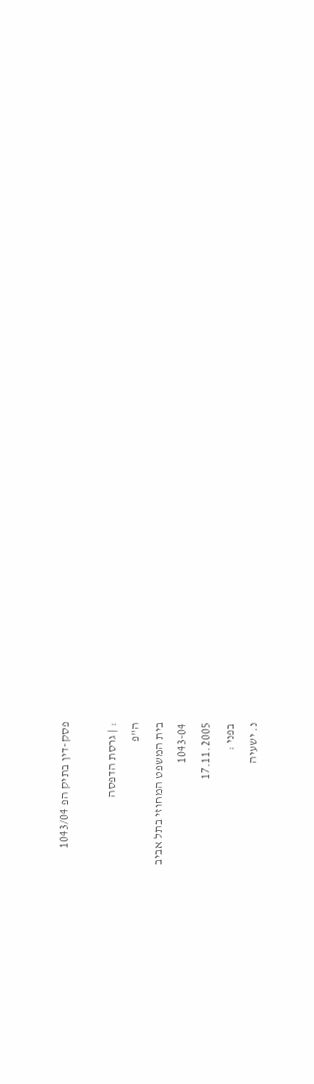פסק-דין בתיק הפ 1043/04

: | גרסת הדפסה
ה"פ
בית המשפט המחוזי בתל אביב
1043-04
17.11.2005
בפני :
נ. ישעיה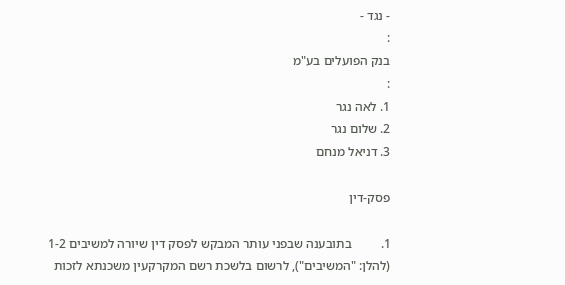- נגד -
:
בנק הפועלים בע"מ
:
1. לאה נגר
2. שלום נגר
3. דניאל מנחם

פסק-דין

1.         בתובענה שבפני עותר המבקש לפסק דין שיורה למשיבים 1-2 (להלן: "המשיבים"), לרשום בלשכת רשם המקרקעין משכנתא לזכות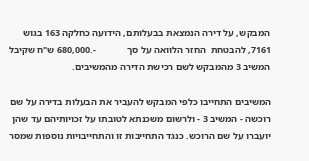המבקש, על דירה הנמצאת בבעלותם, הידועה כחלקה 163 בגוש 7161, להבטחת  החזר הלוואה על סך             -.680,000 ש"ח שקיבל המשיב 3 מהמבקש לשם רכישת הדירה מהמשיבים.

המשיבים התחייבו כלפי המבקש להעביר את הבעלות בדירה על שם רוכשה - המשיב 3 - ולרשום משכנתא לטובתו על זכויותיהם עד שהן יועברו על שם הרוכש. כנגד התחייבות זו והתחייבויות נוספות שמסר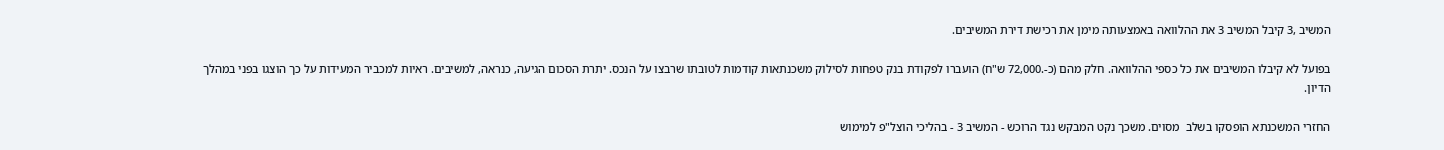המשיב ,3 קיבל המשיב 3 את ההלוואה באמצעותה מימן את רכישת דירת המשיבים.

בפועל לא קיבלו המשיבים את כל כספי ההלוואה. חלק מהם (כ-.72,000 ש"ח) הועברו לפקודת בנק טפחות לסילוק משכנתאות קודמות לטובתו שרבצו על הנכס. יתרת הסכום הגיעה, כנראה, למשיבים. ראיות למכביר המעידות על כך הוצגו בפני במהלך הדיון.

החזרי המשכנתא הופסקו בשלב  מסוים. משכך נקט המבקש נגד הרוכש - המשיב 3 - בהליכי הוצל"פ למימוש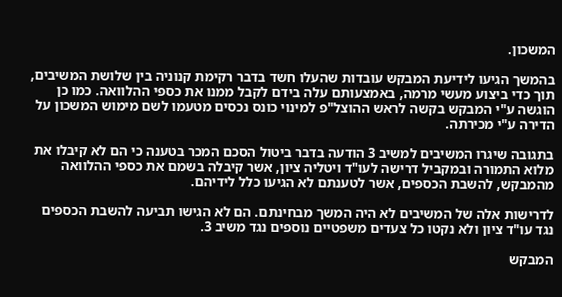המשכון.

בהמשך הגיעו לידיעת המבקש עובדות שהעלו חשד בדבר רקימת קנוניה בין שלושת המשיבים, תוך כדי ביצוע מעשי מרמה, באמצעותם עלה בידם לקבל ממנו את כספי ההלוואה. כמו כן הוגשה ע"י המבקש בקשה לראש ההוצל"פ למינוי כונס נכסים מטעמו לשם מימוש המשכון על הדירה ע"י מכירתה.

בתגובה שיגרו המשיבים למשיב 3 הודעה בדבר ביטול הסכם המכר בטענה כי הם לא קיבלו את מלוא התמורה ובמקביל דרישה לעו"ד ויטליה ציון, אשר קיבלה בשמם את כספי ההלוואה מהמבקש, להשבת הכספים, אשר לטענתם לא הגיעו כלל לידיהם.

לדרישות אלה של המשיבים לא היה המשך מבחינתם. הם לא הגישו תביעה להשבת הכספים נגד עו"ד ציון ולא נקטו כל צעדים משפטיים נוספים נגד משיב 3.

המבקש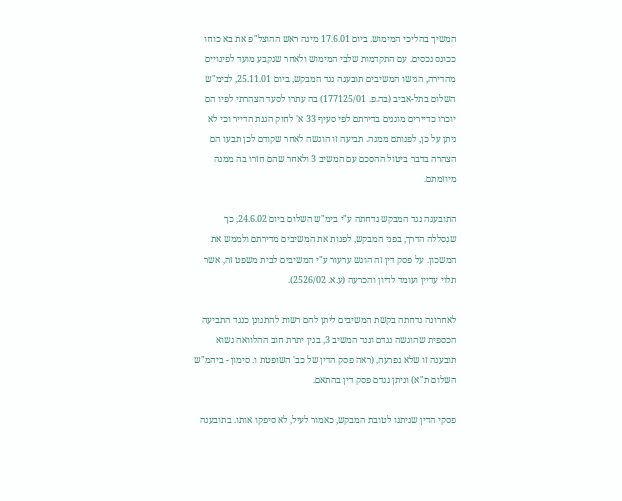המשיך בהליכי המימוש. ביום 17.6.01 מינה ראש ההוצל"פ את בא כוחו ככונס נכסים. עם התקדמות שלבי המימוש ולאחר שנקבע מועד לפינויים מהדירה, הגישו המשיבים תובענה נגד המבקש, ביום 25.11.01, לבימ"ש השלום בתל-אביב (בה.פ. 177125/01) בה עתרו לסעד הצהרתי לפיו הם יוכרו כדיירים מוגנים בדירתם לפי סעיף 33 א' לחוק הגנת הדייר וכי לא ניתן על כן, לפנותם ממנה. תביעה זו הוגשה לאחר שקודם לכן תבעו הם הצהרה בדבר ביטול ההסכם עם המשיב 3 ולאחר שהם חזרו בה ממנה מיוזמתם.

התובענה נגד המבקש נדחתה ע"י בימ"ש השלום ביום 24.6.02, כך שנסללה הדרך, בפני המבקש, לפנות את המשיבים מדירתם ולממש את המשכון. על פסק דין זה הוגש ערעור ע"י המשיבים לבית משפט זה, אשר תלוי עדיין ועומד לדיון והכרעה (ע.א. 2526/02).

לאחרונה נדחתה בקשת המשיבים ליתן להם רשות להתגונן כנגד התביעה הכספית שהוגשה נגדם ונגד המשיב 3, בגין יתרת חוב ההלוואה נשוא תובענה זו שלא נפרעה, (ראה פסק הדין של כב' השופטת ו. סימון - ביהמ"ש השלום ת"א) וניתן נגדם פסק דין בהתאם.

פסקי הדין שניתנו לטובת המבקש, כאמור לעיל, לא סיפקו אותו. בתובענה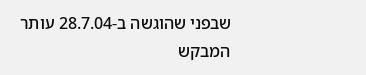שבפני שהוגשה ב-28.7.04 עותר המבקש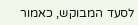לסעד המבוקש, כאמור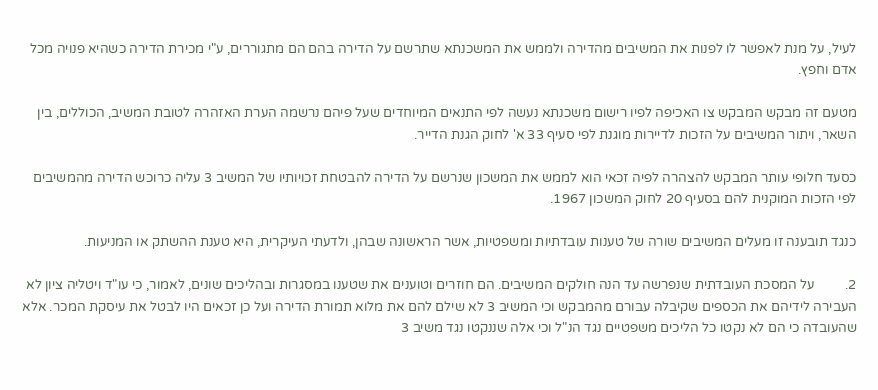לעיל, על מנת לאפשר לו לפנות את המשיבים מהדירה ולממש את המשכנתא שתרשם על הדירה בהם הם מתגוררים, ע"י מכירת הדירה כשהיא פנויה מכל אדם וחפץ.

מטעם זה מבקש המבקש צו האכיפה לפיו רישום משכנתא נעשה לפי התנאים המיוחדים שעל פיהם נרשמה הערת האזהרה לטובת המשיב, הכוללים, בין השאר, ויתור המשיבים על הזכות לדיירות מוגנת לפי סעיף 33 א' לחוק הגנת הדייר.

כסעד חלופי עותר המבקש להצהרה לפיה זכאי הוא לממש את המשכון שנרשם על הדירה להבטחת זכויותיו של המשיב 3 עליה כרוכש הדירה מהמשיבים לפי הזכות המוקנית להם בסעיף 20 לחוק המשכון 1967.

כנגד תובענה זו מעלים המשיבים שורה של טענות עובדתיות ומשפטיות, אשר הראשונה שבהן, ולדעתי העיקרית, היא טענת ההשתק או המניעות.

2.         על המסכת העובדתית שנפרשה עד הנה חולקים המשיבים. הם חוזרים וטוענים את שטענו במסגרות ובהליכים שונים, לאמור, כי עו"ד ויטליה ציון לא העבירה לידיהם את הכספים שקיבלה עבורם מהמבקש וכי המשיב 3 לא שילם להם את מלוא תמורת הדירה ועל כן זכאים היו לבטל את עיסקת המכר. אלא שהעובדה כי הם לא נקטו כל הליכים משפטיים נגד הנ"ל וכי אלה שננקטו נגד משיב 3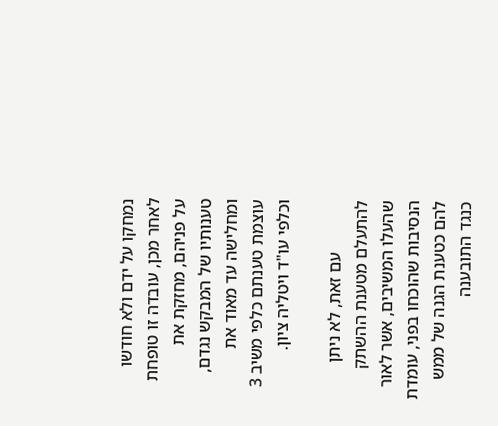נמחקו על ידם ולא חודשו לאחר מכן, עובדה זו טופחת על פניהם, מחזקת את טענותיו של המבקש נגדם, ומחלישה עד מאוד את עוצמת טענתם כלפי משיב 3 וכלפי עו"ד ויטליה ציון.

            עם זאת, לא ניתן להתעלם מטענת ההשתק שהעלו המשיבים, אשר לאור הנסיבות שהוכחו בפני, עומדת להם כטענת הגנה של ממש כנגד התובענה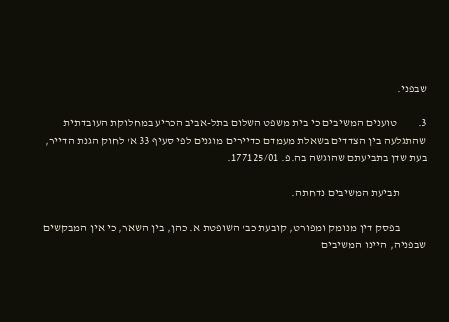שבפני.

3.         טוענים המשיבים כי בית משפט השלום בתל-אביב הכריע במחלוקת העובדתית שהתגלעה בין הצדדים בשאלת מעמדם כדיירים מוגנים לפי סעיף 33 א' לחוק הגנת הדייר, בעת שדן בתביעתם שהוגשה בה.פ. 177125/01.

            תביעת המשיבים נדחתה.

            בפסק דין מנומק ומפורט, קובעת כב' השופטת א. כהן, בין השאר, כי אין המבקשים שבפניה, היינו המשיבים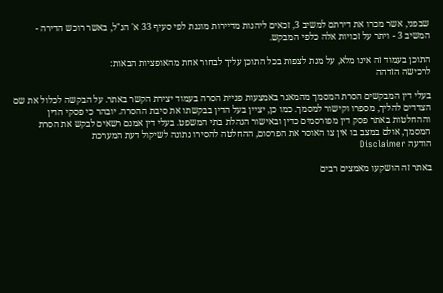שבפני, אשר מכרו את דירתם למשיב 3, זכאים ליהנות מדיירות מוגנת לפי סעיף 33 א' הנ"ל, באשר רוכש הדירה - המשיב 3 - ויתר על זכויות אלה כלפי המבקש.

התוכן בעמוד זה אינו מלא, על מנת לצפות בכל התוכן עליך לבחור אחת מהאופציות הבאות:
לרכישה הזדהה

בעלי דין המבקשים הסרת המסמך מהמאגר באמצעות פניית הסרה בעמוד יצירת הקשר באתר. על הבקשה לכלול את שם הצדדים להליך, מספרו וקישור למסמך. כמו כן, יציין בעל הדין בבקשתו את סיבת ההסרה. יובהר כי פסקי הדין וההחלטות באתר פסק דין מפורסמים כדין ובאישור הנהלת בתי המשפט. בעלי דין אמנם רשאים לבקש את הסרת המסמך, אולם במצב בו אין צו האוסר את הפרסום, ההחלטה להסירו נתונה לשיקול דעת המערכת
הודעה Disclaimer

באתר זה הושקעו מאמצים רבים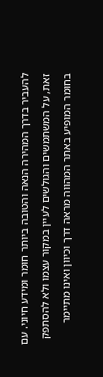להעביר בדרך המהירה הנאה והטובה ביותר חומר ומידע חיוני. עם זאת, על המשתמשים והגולשים לעיין במקור עצמו ולא להסתפק בחומר המופיע באתר המהווה מראה דרך וכיוון ואינו מתיימר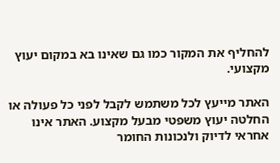להחליף את המקור כמו גם שאינו בא במקום יעוץ מקצועי.

האתר מייעץ לכל משתמש לקבל לפני כל פעולה או החלטה יעוץ משפטי מבעל מקצוע. האתר אינו אחראי לדיוק ולנכונות החומר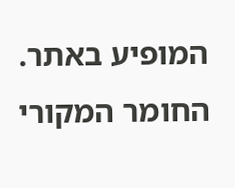המופיע באתר. החומר המקורי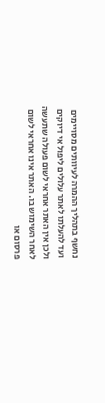נחשף בתהליך ההמרה לעיוותים מסויימים ועד להעלתו לאתר עלולים ליפול אי דיוקים ולכן אין האתר אחראי לשום פעולה שתעשה לאחר השימוש בו. האתר אינו אחראי לשום פרסום או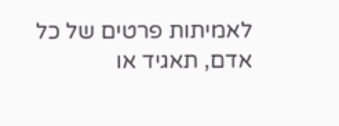לאמיתות פרטים של כל אדם, תאגיד או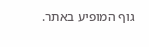גוף המופיע באתר.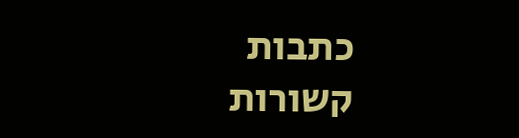כתבות קשורות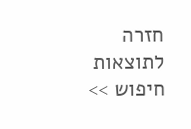חזרה לתוצאות חיפוש >>